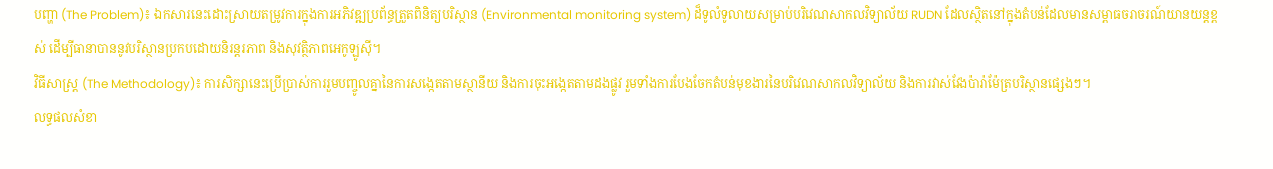បញ្ហា (The Problem)៖ ឯកសារនេះដោះស្រាយតម្រូវការក្នុងការអភិវឌ្ឍប្រព័ន្ធត្រួតពិនិត្យបរិស្ថាន (Environmental monitoring system) ដ៏ទូលំទូលាយសម្រាប់បរិវេណសាកលវិទ្យាល័យ RUDN ដែលស្ថិតនៅក្នុងតំបន់ដែលមានសម្ពាធចរាចរណ៍យានយន្តខ្ពស់ ដើម្បីធានាបាននូវបរិស្ថានប្រកបដោយនិរន្តរភាព និងសុវត្ថិភាពអេកូឡូស៊ី។
វិធីសាស្ត្រ (The Methodology)៖ ការសិក្សានេះប្រើប្រាស់ការរួមបញ្ចូលគ្នានៃការសង្កេតតាមស្ថានីយ និងការចុះអង្កេតតាមដងផ្លូវ រួមទាំងការបែងចែកតំបន់មុខងារនៃបរិវេណសាកលវិទ្យាល័យ និងការវាស់វែងប៉ារ៉ាម៉ែត្របរិស្ថានផ្សេងៗ។
លទ្ធផលសំខា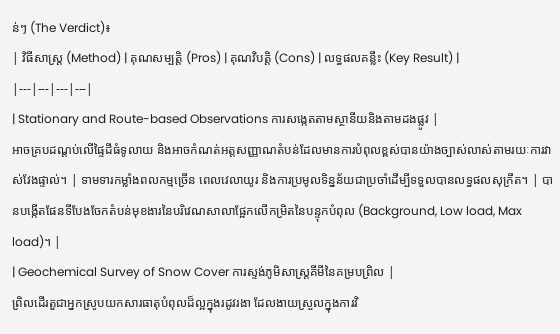ន់ៗ (The Verdict)៖
| វិធីសាស្ត្រ (Method) | គុណសម្បត្តិ (Pros) | គុណវិបត្តិ (Cons) | លទ្ធផលគន្លឹះ (Key Result) |
|---|---|---|---|
| Stationary and Route-based Observations ការសង្កេតតាមស្ថានីយនិងតាមដងផ្លូវ |
អាចគ្របដណ្តប់លើផ្ទៃដីធំទូលាយ និងអាចកំណត់អត្តសញ្ញាណតំបន់ដែលមានការបំពុលខ្ពស់បានយ៉ាងច្បាស់លាស់តាមរយៈការវាស់វែងផ្ទាល់។ | ទាមទារកម្លាំងពលកម្មច្រើន ពេលវេលាយូរ និងការប្រមូលទិន្នន័យជាប្រចាំដើម្បីទទួលបានលទ្ធផលសុក្រឹត។ | បានបង្កើតផែនទីបែងចែកតំបន់មុខងារនៃបរិវេណសាលាផ្អែកលើកម្រិតនៃបន្ទុកបំពុល (Background, Low load, Max load)។ |
| Geochemical Survey of Snow Cover ការស្ទង់ភូមិសាស្ត្រគីមីនៃគម្របព្រិល |
ព្រិលដើរតួជាអ្នកស្រូបយកសារធាតុបំពុលដ៏ល្អក្នុងរដូវរងា ដែលងាយស្រួលក្នុងការវិ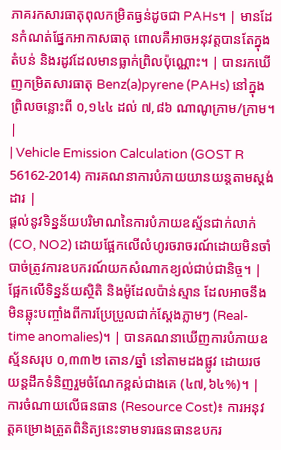ភាគរកសារធាតុពុលកម្រិតធ្ងន់ដូចជា PAHs។ | មានដែនកំណត់ផ្នែកអាកាសធាតុ ពោលគឺអាចអនុវត្តបានតែក្នុងតំបន់ និងរដូវដែលមានធ្លាក់ព្រិលប៉ុណ្ណោះ។ | បានរកឃើញកម្រិតសារធាតុ Benz(a)pyrene (PAHs) នៅក្នុងព្រិលចន្លោះពី ០,១៤៤ ដល់ ៧,៨៦ ណាណូក្រាម/ក្រាម។ |
| Vehicle Emission Calculation (GOST R 56162-2014) ការគណនាការបំភាយយានយន្តតាមស្តង់ដារ |
ផ្តល់នូវទិន្នន័យបរិមាណនៃការបំភាយឧស្ម័នជាក់លាក់ (CO, NO2) ដោយផ្អែកលើលំហូរចរាចរណ៍ដោយមិនចាំបាច់ត្រូវការឧបករណ៍យកសំណាកខ្យល់ជាប់ជានិច្ច។ | ផ្អែកលើទិន្នន័យស្ថិតិ និងម៉ូដែលប៉ាន់ស្មាន ដែលអាចនឹងមិនឆ្លុះបញ្ចាំងពីការប្រែប្រួលជាក់ស្តែងភ្លាមៗ (Real-time anomalies)។ | បានគណនាឃើញការបំភាយឧស្ម័នសរុប ០,៣៣២ តោន/ឆ្នាំ នៅតាមដងផ្លូវ ដោយរថយន្តដឹកទំនិញរួមចំណែកខ្ពស់ជាងគេ (៤៧,៦៤%)។ |
ការចំណាយលើធនធាន (Resource Cost)៖ ការអនុវត្តគម្រោងត្រួតពិនិត្យនេះទាមទារធនធានឧបករ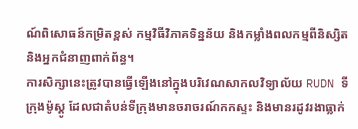ណ៍ពិសោធន៍កម្រិតខ្ពស់ កម្មវិធីវិភាគទិន្នន័យ និងកម្លាំងពលកម្មពីនិស្សិតនិងអ្នកជំនាញពាក់ព័ន្ធ។
ការសិក្សានេះត្រូវបានធ្វើឡើងនៅក្នុងបរិវេណសាកលវិទ្យាល័យ RUDN ទីក្រុងម៉ូស្គូ ដែលជាតំបន់ទីក្រុងមានចរាចរណ៍កកស្ទះ និងមានរដូវរងាធ្លាក់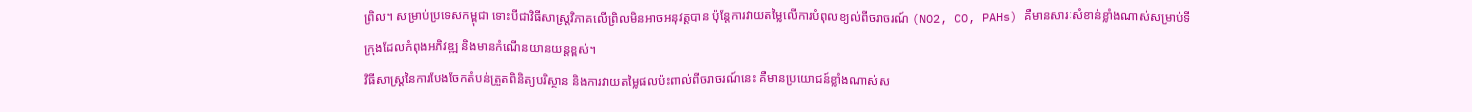ព្រិល។ សម្រាប់ប្រទេសកម្ពុជា ទោះបីជាវិធីសាស្ត្រវិភាគលើព្រិលមិនអាចអនុវត្តបាន ប៉ុន្តែការវាយតម្លៃលើការបំពុលខ្យល់ពីចរាចរណ៍ (NO2, CO, PAHs) គឺមានសារៈសំខាន់ខ្លាំងណាស់សម្រាប់ទីក្រុងដែលកំពុងអភិវឌ្ឍ និងមានកំណើនយានយន្តខ្ពស់។
វិធីសាស្ត្រនៃការបែងចែកតំបន់ត្រួតពិនិត្យបរិស្ថាន និងការវាយតម្លៃផលប៉ះពាល់ពីចរាចរណ៍នេះ គឺមានប្រយោជន៍ខ្លាំងណាស់ស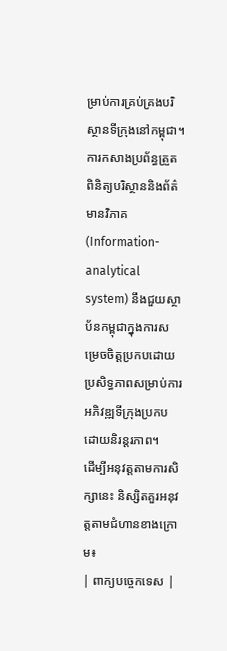ម្រាប់ការគ្រប់គ្រងបរិស្ថានទីក្រុងនៅកម្ពុជា។
ការកសាងប្រព័ន្ធត្រួតពិនិត្យបរិស្ថាននិងព័ត៌មានវិភាគ (Information-analytical system) នឹងជួយស្ថាប័នកម្ពុជាក្នុងការសម្រេចចិត្តប្រកបដោយប្រសិទ្ធភាពសម្រាប់ការអភិវឌ្ឍទីក្រុងប្រកបដោយនិរន្តរភាព។
ដើម្បីអនុវត្តតាមការសិក្សានេះ និស្សិតគួរអនុវត្តតាមជំហានខាងក្រោម៖
| ពាក្យបច្ចេកទេស |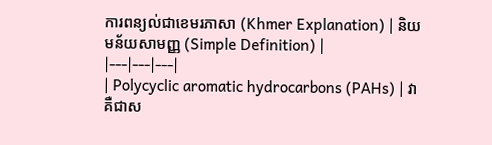ការពន្យល់ជាខេមរភាសា (Khmer Explanation) | និយមន័យសាមញ្ញ (Simple Definition) |
|---|---|---|
| Polycyclic aromatic hydrocarbons (PAHs) | វាគឺជាស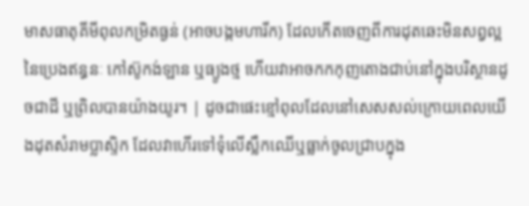មាសធាតុគីមីពុលកម្រិតធ្ងន់ (អាចបង្កមហារីក) ដែលកើតចេញពីការដុតឆេះមិនសព្វល្អនៃប្រេងឥន្ធនៈ កៅស៊ូកង់ឡាន ឬធ្យូងថ្ម ហើយវាអាចកកកុញតោងជាប់នៅក្នុងបរិស្ថានដូចជាដី ឬព្រិលបានយ៉ាងយូរ។ | ដូចជាផេះខ្មៅពុលដែលនៅសេសសល់ក្រោយពេលយើងដុតសំរាមប្លាស្ទិក ដែលវាហើរទៅទុំលើស្លឹកឈើឬធ្លាក់ចូលជ្រាបក្នុង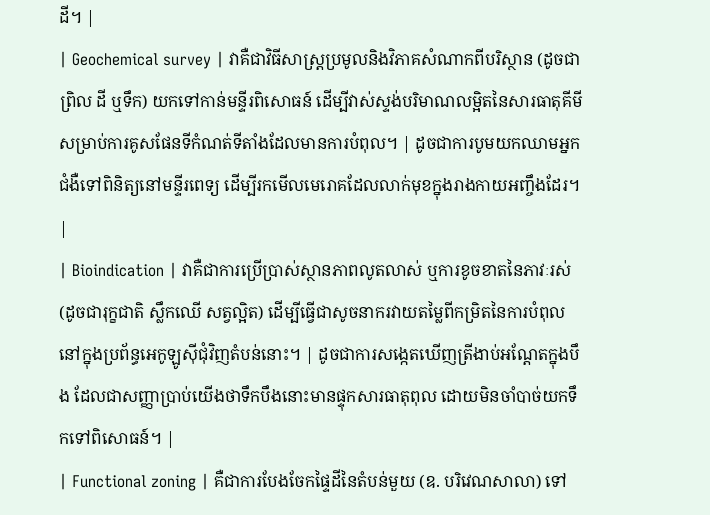ដី។ |
| Geochemical survey | វាគឺជាវិធីសាស្ត្រប្រមូលនិងវិភាគសំណាកពីបរិស្ថាន (ដូចជាព្រិល ដី ឬទឹក) យកទៅកាន់មន្ទីរពិសោធន៍ ដើម្បីវាស់ស្ទង់បរិមាណលម្អិតនៃសារធាតុគីមី សម្រាប់ការគូសផែនទីកំណត់ទីតាំងដែលមានការបំពុល។ | ដូចជាការបូមយកឈាមអ្នកជំងឺទៅពិនិត្យនៅមន្ទីរពេទ្យ ដើម្បីរកមើលមេរោគដែលលាក់មុខក្នុងរាងកាយអញ្ចឹងដែរ។ |
| Bioindication | វាគឺជាការប្រើប្រាស់ស្ថានភាពលូតលាស់ ឬការខូចខាតនៃភាវៈរស់ (ដូចជារុក្ខជាតិ ស្លឹកឈើ សត្វល្អិត) ដើម្បីធ្វើជាសូចនាករវាយតម្លៃពីកម្រិតនៃការបំពុលនៅក្នុងប្រព័ន្ធអេកូឡូស៊ីជុំវិញតំបន់នោះ។ | ដូចជាការសង្កេតឃើញត្រីងាប់អណ្តែតក្នុងបឹង ដែលជាសញ្ញាប្រាប់យើងថាទឹកបឹងនោះមានផ្ទុកសារធាតុពុល ដោយមិនចាំបាច់យកទឹកទៅពិសោធន៍។ |
| Functional zoning | គឺជាការបែងចែកផ្ទៃដីនៃតំបន់មួយ (ឧ. បរិវេណសាលា) ទៅ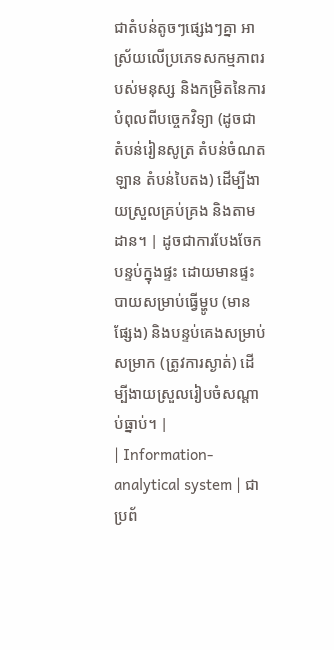ជាតំបន់តូចៗផ្សេងៗគ្នា អាស្រ័យលើប្រភេទសកម្មភាពរបស់មនុស្ស និងកម្រិតនៃការបំពុលពីបច្ចេកវិទ្យា (ដូចជា តំបន់រៀនសូត្រ តំបន់ចំណតឡាន តំបន់បៃតង) ដើម្បីងាយស្រួលគ្រប់គ្រង និងតាមដាន។ | ដូចជាការបែងចែកបន្ទប់ក្នុងផ្ទះ ដោយមានផ្ទះបាយសម្រាប់ធ្វើម្ហូប (មានផ្សែង) និងបន្ទប់គេងសម្រាប់សម្រាក (ត្រូវការស្ងាត់) ដើម្បីងាយស្រួលរៀបចំសណ្តាប់ធ្នាប់។ |
| Information-analytical system | ជាប្រព័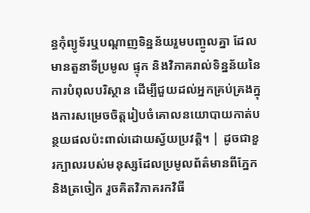ន្ធកុំព្យូទ័រឬបណ្តាញទិន្នន័យរួមបញ្ចូលគ្នា ដែលមានតួនាទីប្រមូល ផ្ទុក និងវិភាគរាល់ទិន្នន័យនៃការបំពុលបរិស្ថាន ដើម្បីជួយដល់អ្នកគ្រប់គ្រងក្នុងការសម្រេចចិត្តរៀបចំគោលនយោបាយកាត់បន្ថយផលប៉ះពាល់ដោយស្វ័យប្រវត្តិ។ | ដូចជាខួរក្បាលរបស់មនុស្សដែលប្រមូលព័ត៌មានពីភ្នែកនិងត្រចៀក រួចគិតវិភាគរកវិធី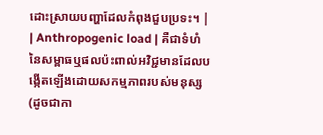ដោះស្រាយបញ្ហាដែលកំពុងជួបប្រទះ។ |
| Anthropogenic load | គឺជាទំហំនៃសម្ពាធឬផលប៉ះពាល់អវិជ្ជមានដែលបង្កើតឡើងដោយសកម្មភាពរបស់មនុស្ស (ដូចជាកា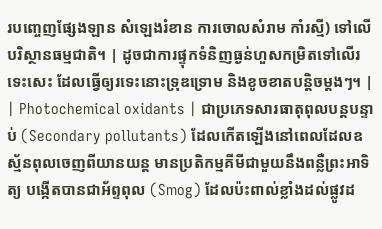របញ្ចេញផ្សែងឡាន សំឡេងរំខាន ការចោលសំរាម កាំរស្មី) ទៅលើបរិស្ថានធម្មជាតិ។ | ដូចជាការផ្ទុកទំនិញធ្ងន់ហួសកម្រិតទៅលើរទេះសេះ ដែលធ្វើឲ្យរទេះនោះទ្រុឌទ្រោម និងខូចខាតបន្តិចម្តងៗ។ |
| Photochemical oxidants | ជាប្រភេទសារធាតុពុលបន្តបន្ទាប់ (Secondary pollutants) ដែលកើតឡើងនៅពេលដែលឧស្ម័នពុលចេញពីយានយន្ត មានប្រតិកម្មគីមីជាមួយនឹងពន្លឺព្រះអាទិត្យ បង្កើតបានជាអ័ព្ទពុល (Smog) ដែលប៉ះពាល់ខ្លាំងដល់ផ្លូវដ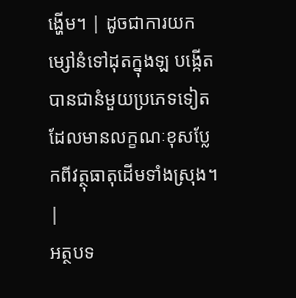ង្ហើម។ | ដូចជាការយកម្សៅនំទៅដុតក្នុងឡ បង្កើតបានជានំមួយប្រភេទទៀតដែលមានលក្ខណៈខុសប្លែកពីវត្ថុធាតុដើមទាំងស្រុង។ |
អត្ថបទ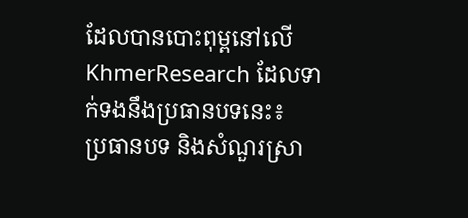ដែលបានបោះពុម្ពនៅលើ KhmerResearch ដែលទាក់ទងនឹងប្រធានបទនេះ៖
ប្រធានបទ និងសំណួរស្រា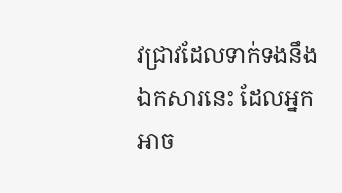វជ្រាវដែលទាក់ទងនឹងឯកសារនេះ ដែលអ្នកអាច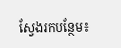ស្វែងរកបន្ថែម៖